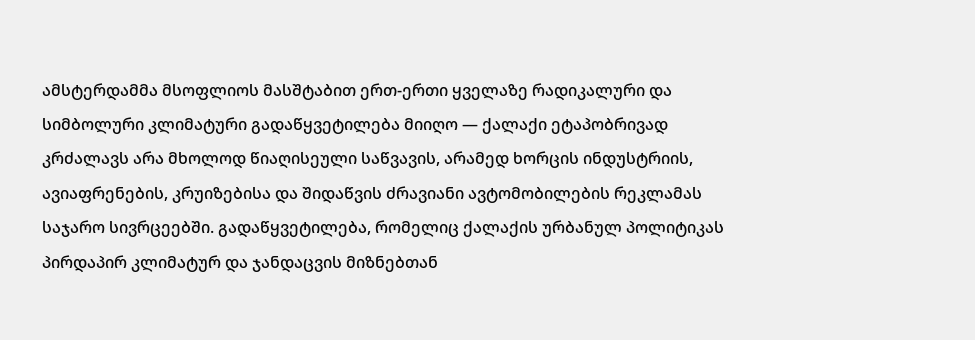ამსტერდამმა მსოფლიოს მასშტაბით ერთ-ერთი ყველაზე რადიკალური და სიმბოლური კლიმატური გადაწყვეტილება მიიღო — ქალაქი ეტაპობრივად კრძალავს არა მხოლოდ წიაღისეული საწვავის, არამედ ხორცის ინდუსტრიის, ავიაფრენების, კრუიზებისა და შიდაწვის ძრავიანი ავტომობილების რეკლამას საჯარო სივრცეებში. გადაწყვეტილება, რომელიც ქალაქის ურბანულ პოლიტიკას პირდაპირ კლიმატურ და ჯანდაცვის მიზნებთან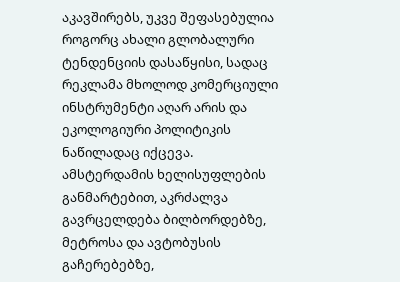აკავშირებს, უკვე შეფასებულია როგორც ახალი გლობალური ტენდენციის დასაწყისი, სადაც რეკლამა მხოლოდ კომერციული ინსტრუმენტი აღარ არის და ეკოლოგიური პოლიტიკის ნაწილადაც იქცევა.
ამსტერდამის ხელისუფლების განმარტებით, აკრძალვა გავრცელდება ბილბორდებზე, მეტროსა და ავტობუსის გაჩერებებზე,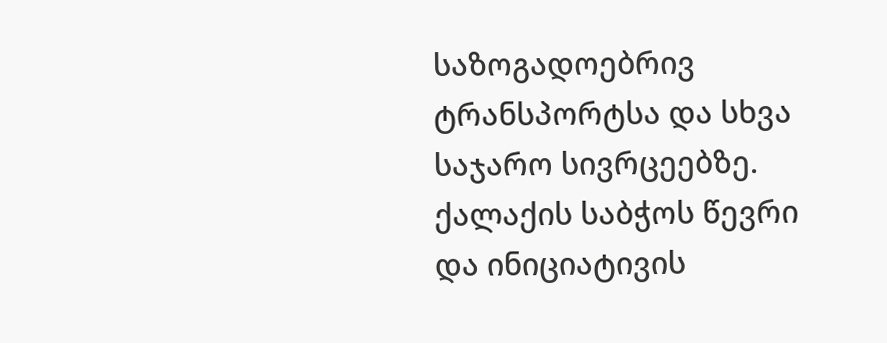საზოგადოებრივ ტრანსპორტსა და სხვა საჯარო სივრცეებზე. ქალაქის საბჭოს წევრი და ინიციატივის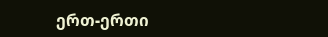ერთ-ერთი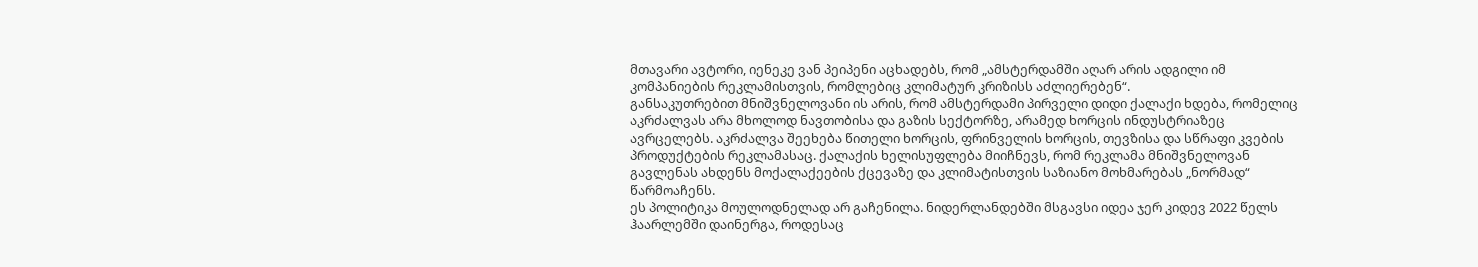მთავარი ავტორი, იენეკე ვან პეიპენი აცხადებს, რომ „ამსტერდამში აღარ არის ადგილი იმ კომპანიების რეკლამისთვის, რომლებიც კლიმატურ კრიზისს აძლიერებენ“.
განსაკუთრებით მნიშვნელოვანი ის არის, რომ ამსტერდამი პირველი დიდი ქალაქი ხდება, რომელიც აკრძალვას არა მხოლოდ ნავთობისა და გაზის სექტორზე, არამედ ხორცის ინდუსტრიაზეც ავრცელებს. აკრძალვა შეეხება წითელი ხორცის, ფრინველის ხორცის, თევზისა და სწრაფი კვების პროდუქტების რეკლამასაც. ქალაქის ხელისუფლება მიიჩნევს, რომ რეკლამა მნიშვნელოვან გავლენას ახდენს მოქალაქეების ქცევაზე და კლიმატისთვის საზიანო მოხმარებას „ნორმად“ წარმოაჩენს.
ეს პოლიტიკა მოულოდნელად არ გაჩენილა. ნიდერლანდებში მსგავსი იდეა ჯერ კიდევ 2022 წელს ჰაარლემში დაინერგა, როდესაც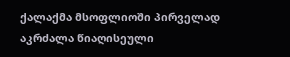ქალაქმა მსოფლიოში პირველად აკრძალა წიაღისეული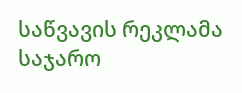საწვავის რეკლამა საჯარო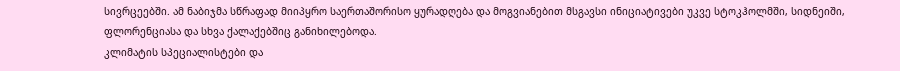სივრცეებში. ამ ნაბიჯმა სწრაფად მიიპყრო საერთაშორისო ყურადღება და მოგვიანებით მსგავსი ინიციატივები უკვე სტოკჰოლმში, სიდნეიში, ფლორენციასა და სხვა ქალაქებშიც განიხილებოდა.
კლიმატის სპეციალისტები და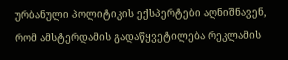ურბანული პოლიტიკის ექსპერტები აღნიშნავენ, რომ ამსტერდამის გადაწყვეტილება რეკლამის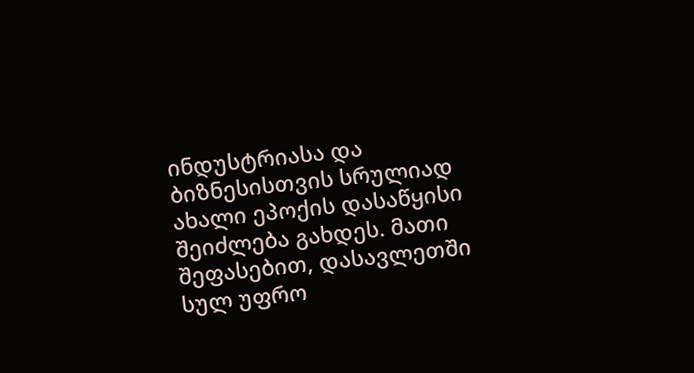ინდუსტრიასა და ბიზნესისთვის სრულიად ახალი ეპოქის დასაწყისი შეიძლება გახდეს. მათი შეფასებით, დასავლეთში სულ უფრო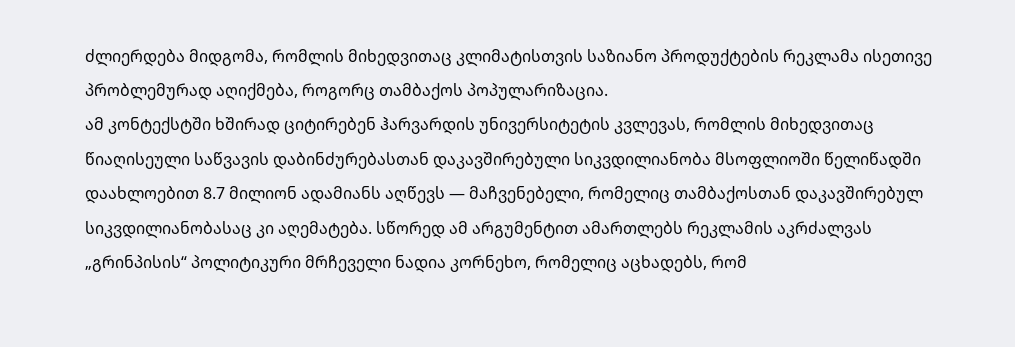ძლიერდება მიდგომა, რომლის მიხედვითაც კლიმატისთვის საზიანო პროდუქტების რეკლამა ისეთივე პრობლემურად აღიქმება, როგორც თამბაქოს პოპულარიზაცია.
ამ კონტექსტში ხშირად ციტირებენ ჰარვარდის უნივერსიტეტის კვლევას, რომლის მიხედვითაც წიაღისეული საწვავის დაბინძურებასთან დაკავშირებული სიკვდილიანობა მსოფლიოში წელიწადში დაახლოებით 8.7 მილიონ ადამიანს აღწევს — მაჩვენებელი, რომელიც თამბაქოსთან დაკავშირებულ სიკვდილიანობასაც კი აღემატება. სწორედ ამ არგუმენტით ამართლებს რეკლამის აკრძალვას „გრინპისის“ პოლიტიკური მრჩეველი ნადია კორნეხო, რომელიც აცხადებს, რომ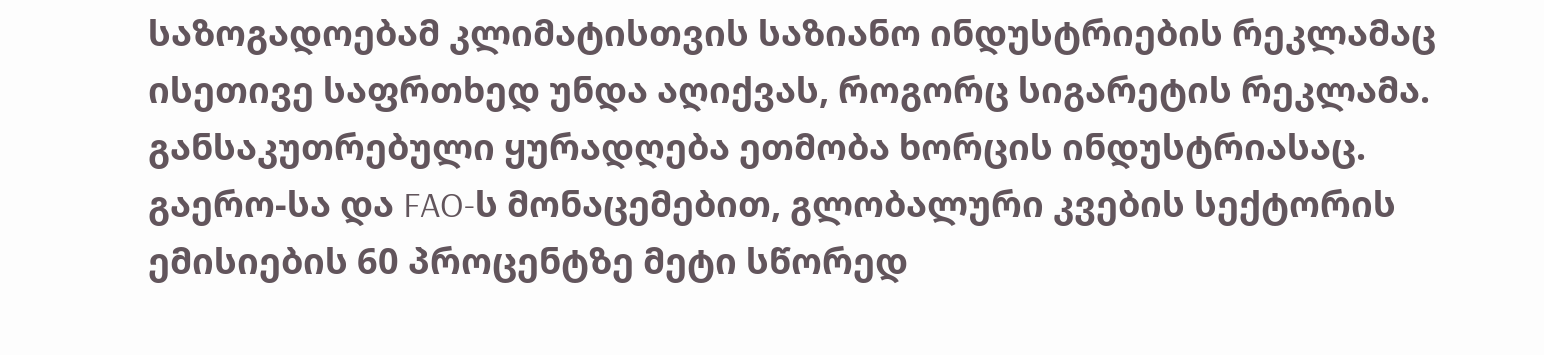საზოგადოებამ კლიმატისთვის საზიანო ინდუსტრიების რეკლამაც ისეთივე საფრთხედ უნდა აღიქვას, როგორც სიგარეტის რეკლამა.
განსაკუთრებული ყურადღება ეთმობა ხორცის ინდუსტრიასაც. გაერო-სა და FAO-ს მონაცემებით, გლობალური კვების სექტორის ემისიების 60 პროცენტზე მეტი სწორედ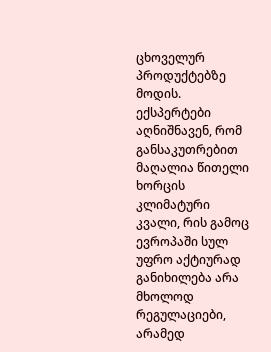ცხოველურ პროდუქტებზე მოდის. ექსპერტები აღნიშნავენ, რომ განსაკუთრებით მაღალია წითელი ხორცის კლიმატური კვალი, რის გამოც ევროპაში სულ უფრო აქტიურად განიხილება არა მხოლოდ რეგულაციები, არამედ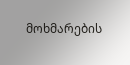მოხმარების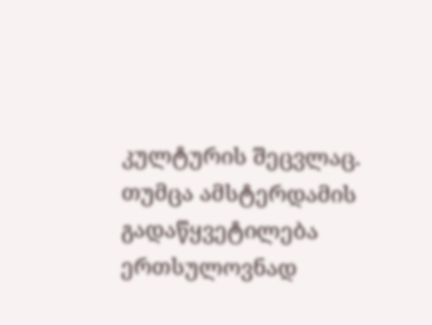კულტურის შეცვლაც.
თუმცა ამსტერდამის გადაწყვეტილება ერთსულოვნად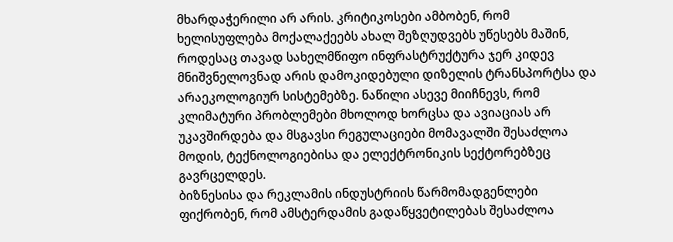მხარდაჭერილი არ არის. კრიტიკოსები ამბობენ, რომ ხელისუფლება მოქალაქეებს ახალ შეზღუდვებს უწესებს მაშინ, როდესაც თავად სახელმწიფო ინფრასტრუქტურა ჯერ კიდევ მნიშვნელოვნად არის დამოკიდებული დიზელის ტრანსპორტსა და არაეკოლოგიურ სისტემებზე. ნაწილი ასევე მიიჩნევს, რომ კლიმატური პრობლემები მხოლოდ ხორცსა და ავიაციას არ უკავშირდება და მსგავსი რეგულაციები მომავალში შესაძლოა მოდის, ტექნოლოგიებისა და ელექტრონიკის სექტორებზეც გავრცელდეს.
ბიზნესისა და რეკლამის ინდუსტრიის წარმომადგენლები ფიქრობენ, რომ ამსტერდამის გადაწყვეტილებას შესაძლოა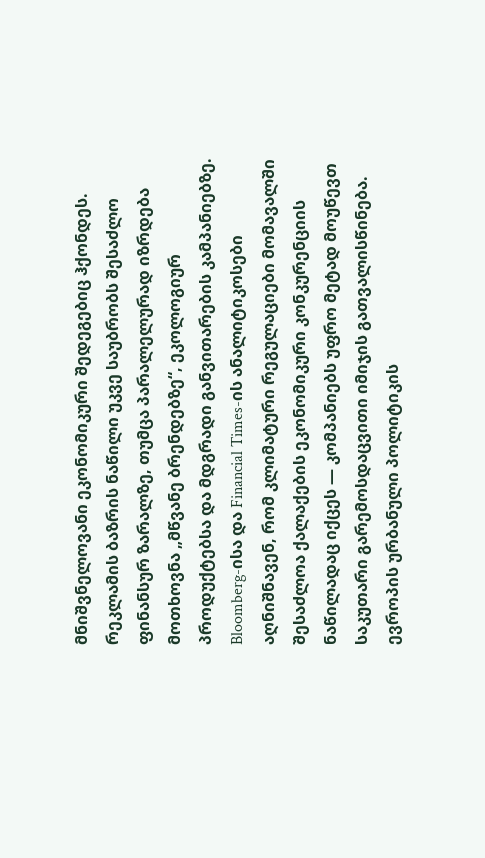მნიშვნელოვანი ეკონომიკური შედეგებიც ჰქონდეს. რეკლამის ბაზრის ნაწილი უკვე საუბრობს შესაძლო ფინანსურ ზარალზე, თუმცა პარალელურად იზრდება მოთხოვნა „მწვანე ბრენდებზე“, ეკოლოგიურ პროდუქტებსა და მდგრადი განვითარების კამპანიებზე. Bloomberg-ისა და Financial Times-ის ანალიტიკოსები აღნიშნავენ, რომ კლიმატური რეგულაციები მომავალში შესაძლოა ქალაქების ეკონომიკური კონკურენციის ნაწილადაც იქცეს — კომპანიებს უფრო მეტად მოუწევთ საკუთარი გარემოსდაცვითი იმიჯის გათვალისწინება.
ევროპის ურბანული პოლიტიკის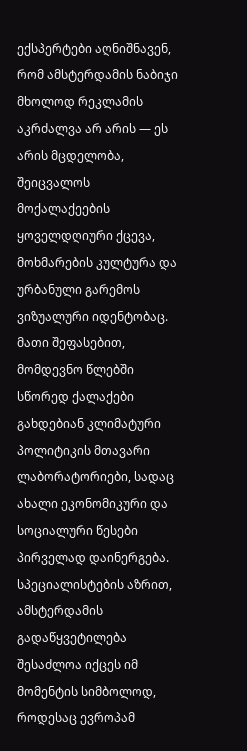ექსპერტები აღნიშნავენ, რომ ამსტერდამის ნაბიჯი მხოლოდ რეკლამის აკრძალვა არ არის — ეს არის მცდელობა, შეიცვალოს მოქალაქეების ყოველდღიური ქცევა, მოხმარების კულტურა და ურბანული გარემოს ვიზუალური იდენტობაც. მათი შეფასებით, მომდევნო წლებში სწორედ ქალაქები გახდებიან კლიმატური პოლიტიკის მთავარი ლაბორატორიები, სადაც ახალი ეკონომიკური და სოციალური წესები პირველად დაინერგება.
სპეციალისტების აზრით, ამსტერდამის გადაწყვეტილება შესაძლოა იქცეს იმ მომენტის სიმბოლოდ, როდესაც ევროპამ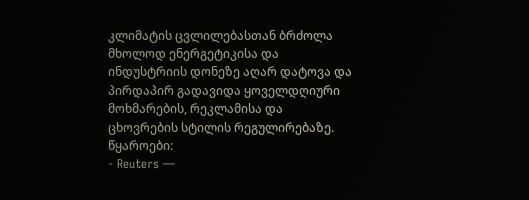კლიმატის ცვლილებასთან ბრძოლა მხოლოდ ენერგეტიკისა და ინდუსტრიის დონეზე აღარ დატოვა და პირდაპირ გადავიდა ყოველდღიური მოხმარების, რეკლამისა და ცხოვრების სტილის რეგულირებაზე.
წყაროები:
- Reuters —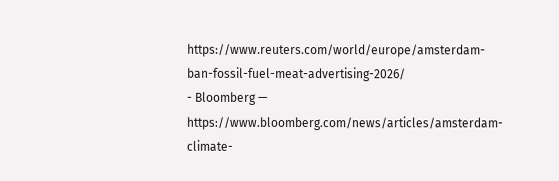https://www.reuters.com/world/europe/amsterdam-ban-fossil-fuel-meat-advertising-2026/
- Bloomberg — https://www.bloomberg.com/news/articles/amsterdam-climate-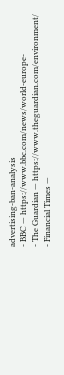advertising-ban-analysis
- BBC — https://www.bbc.com/news/world-europe-
- The Guardian — https://www.theguardian.com/environment/
- Financial Times —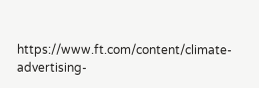https://www.ft.com/content/climate-advertising-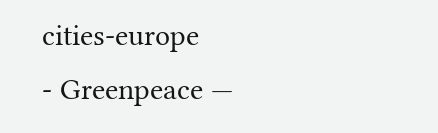cities-europe
- Greenpeace —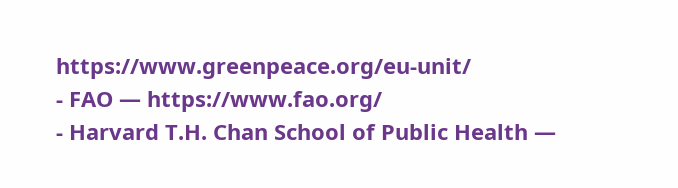https://www.greenpeace.org/eu-unit/
- FAO — https://www.fao.org/
- Harvard T.H. Chan School of Public Health —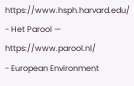https://www.hsph.harvard.edu/
- Het Parool — https://www.parool.nl/
- European Environment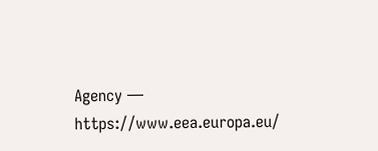Agency — https://www.eea.europa.eu/